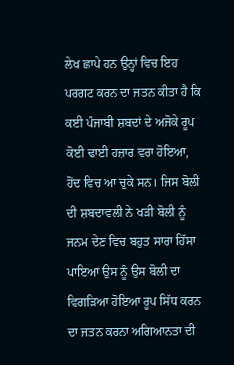ਲੇਖ ਛਾਪੇ ਹਨ ਉਨ੍ਹਾਂ ਵਿਚ ਇਹ ਪਰਗਟ ਕਰਨ ਦਾ ਜਤਨ ਕੀਤਾ ਹੈ ਕਿ ਕਈ ਪੰਜਾਬੀ ਸ਼ਬਦਾਂ ਦੇ ਅਜੋਕੇ ਰੂਪ ਕੋਈ ਢਾਈ ਹਜ਼ਾਰ ਵਰਾ ਹੋਇਆ, ਹੋਂਦ ਵਿਚ ਆ ਚੁਕੇ ਸਨ। ਜਿਸ ਬੋਲੀ ਦੀ ਸ਼ਬਦਾਵਲੀ ਨੇ ਖੜੀ ਬੋਲੀ ਨੂੰ ਜਨਮ ਦੇਣ ਵਿਚ ਬਹੁਤ ਸਾਰਾ ਹਿੱਸਾ ਪਾਇਆ ਉਸ ਨੂੰ ਉਸ ਬੋਲੀ ਦਾ ਵਿਗੜਿਆ ਹੋਇਆ ਰੂਪ ਸਿੱਧ ਕਰਨ ਦਾ ਜਤਨ ਕਰਨਾ ਅਗਿਆਨਤਾ ਦੀ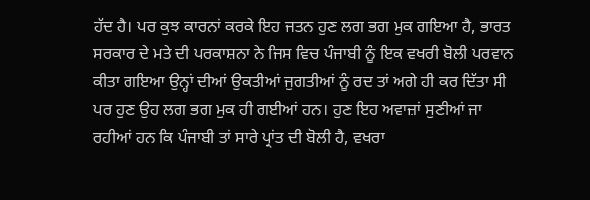ਹੱਦ ਹੈ। ਪਰ ਕੁਝ ਕਾਰਨਾਂ ਕਰਕੇ ਇਹ ਜਤਨ ਹੁਣ ਲਗ ਭਗ ਮੁਕ ਗਇਆ ਹੈ, ਭਾਰਤ ਸਰਕਾਰ ਦੇ ਮਤੇ ਦੀ ਪਰਕਾਸ਼ਨਾ ਨੇ ਜਿਸ ਵਿਚ ਪੰਜਾਬੀ ਨੂੰ ਇਕ ਵਖਰੀ ਬੋਲੀ ਪਰਵਾਨ ਕੀਤਾ ਗਇਆ ਉਨ੍ਹਾਂ ਦੀਆਂ ਉਕਤੀਆਂ ਜੁਗਤੀਆਂ ਨੂੰ ਰਦ ਤਾਂ ਅਗੇ ਹੀ ਕਰ ਦਿੱਤਾ ਸੀ ਪਰ ਹੁਣ ਉਹ ਲਗ ਭਗ ਮੁਕ ਹੀ ਗਈਆਂ ਹਨ। ਹੁਣ ਇਹ ਅਵਾਜ਼ਾਂ ਸੁਣੀਆਂ ਜਾ ਰਹੀਆਂ ਹਨ ਕਿ ਪੰਜਾਬੀ ਤਾਂ ਸਾਰੇ ਪ੍ਰਾਂਤ ਦੀ ਬੋਲੀ ਹੈ, ਵਖਰਾ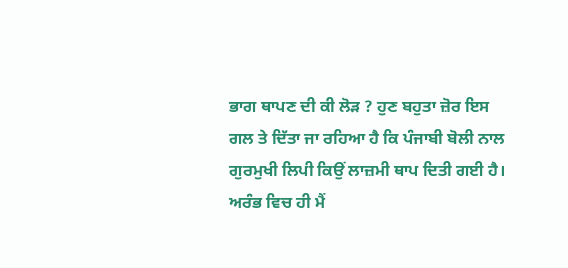ਭਾਗ ਥਾਪਣ ਦੀ ਕੀ ਲੋੜ ? ਹੁਣ ਬਹੁਤਾ ਜ਼ੋਰ ਇਸ ਗਲ ਤੇ ਦਿੱਤਾ ਜਾ ਰਹਿਆ ਹੈ ਕਿ ਪੰਜਾਬੀ ਬੋਲੀ ਨਾਲ ਗੁਰਮੁਖੀ ਲਿਪੀ ਕਿਉਂ ਲਾਜ਼ਮੀ ਥਾਪ ਦਿਤੀ ਗਈ ਹੈ।
ਅਰੰਭ ਵਿਚ ਹੀ ਮੈਂ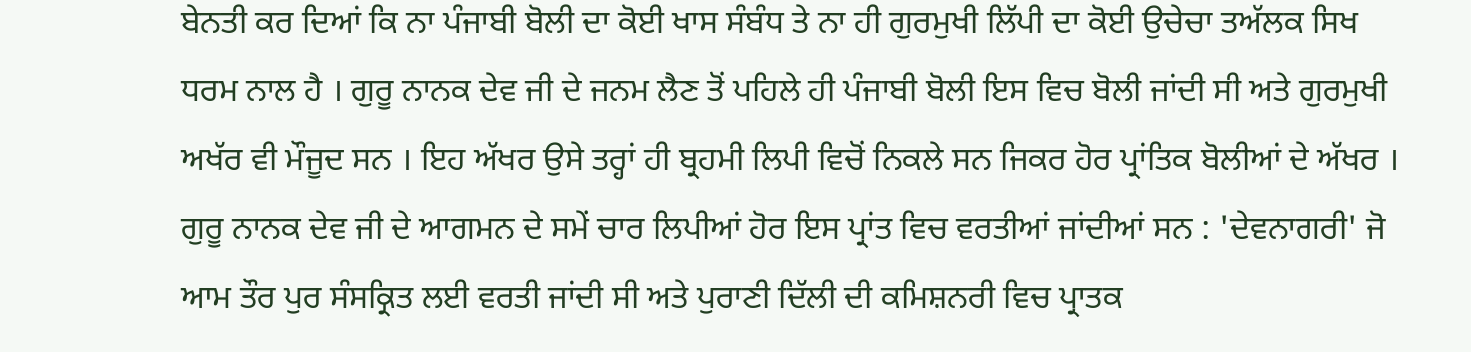ਬੇਨਤੀ ਕਰ ਦਿਆਂ ਕਿ ਨਾ ਪੰਜਾਬੀ ਬੋਲੀ ਦਾ ਕੋਈ ਖਾਸ ਸੰਬੰਧ ਤੇ ਨਾ ਹੀ ਗੁਰਮੁਖੀ ਲਿੱਪੀ ਦਾ ਕੋਈ ਉਚੇਚਾ ਤਅੱਲਕ ਸਿਖ ਧਰਮ ਨਾਲ ਹੈ । ਗੁਰੂ ਨਾਨਕ ਦੇਵ ਜੀ ਦੇ ਜਨਮ ਲੈਣ ਤੋਂ ਪਹਿਲੇ ਹੀ ਪੰਜਾਬੀ ਬੋਲੀ ਇਸ ਵਿਚ ਬੋਲੀ ਜਾਂਦੀ ਸੀ ਅਤੇ ਗੁਰਮੁਖੀ ਅਖੱਰ ਵੀ ਮੌਜੂਦ ਸਨ । ਇਹ ਅੱਖਰ ਉਸੇ ਤਰ੍ਹਾਂ ਹੀ ਬ੍ਰਹਮੀ ਲਿਪੀ ਵਿਚੋਂ ਨਿਕਲੇ ਸਨ ਜਿਕਰ ਹੋਰ ਪ੍ਰਾਂਤਿਕ ਬੋਲੀਆਂ ਦੇ ਅੱਖਰ । ਗੁਰੂ ਨਾਨਕ ਦੇਵ ਜੀ ਦੇ ਆਗਮਨ ਦੇ ਸਮੇਂ ਚਾਰ ਲਿਪੀਆਂ ਹੋਰ ਇਸ ਪ੍ਰਾਂਤ ਵਿਚ ਵਰਤੀਆਂ ਜਾਂਦੀਆਂ ਸਨ : 'ਦੇਵਨਾਗਰੀ' ਜੋ ਆਮ ਤੌਰ ਪੁਰ ਸੰਸਕ੍ਰਿਤ ਲਈ ਵਰਤੀ ਜਾਂਦੀ ਸੀ ਅਤੇ ਪੁਰਾਣੀ ਦਿੱਲੀ ਦੀ ਕਮਿਸ਼ਨਰੀ ਵਿਚ ਪ੍ਰਾਤਕ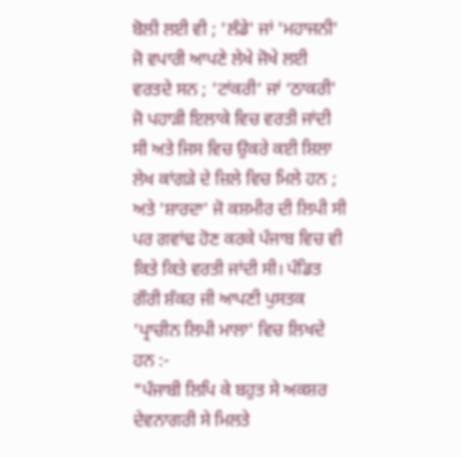ਬੋਲੀ ਲਈ ਵੀ ; 'ਲੰਡੇ' ਜਾਂ 'ਮਹਾਜਨੀ' ਜੋ ਵਪਾਰੀ ਆਪਣੇ ਲੇਖੇ ਜੋਖੇ ਲਈ ਵਰਤਦੇ ਸਨ ; 'ਟਾਂਕਰੀ’ ਜਾਂ ‘ਠਾਕਰੀ' ਜੋ ਪਹਾੜੀ ਇਲਾਕੇ ਵਿਚ ਵਰਤੀ ਜਾਂਦੀ ਸੀ ਅਤੇ ਜਿਸ ਵਿਚ ਉਕਰੇ ਕਈ ਸ਼ਿਲਾ ਲੇਖ ਕਾਂਗੜੇ ਦੇ ਜ਼ਿਲੇ ਵਿਚ ਮਿਲੇ ਹਨ ; ਅਤੇ 'ਸ਼ਾਰਦਾ' ਜੋ ਕਸ਼ਮੀਰ ਦੀ ਲਿਪੀ ਸੀ ਪਰ ਗਵਾਂਢ ਹੋਣ ਕਰਕੇ ਪੰਜਾਬ ਵਿਚ ਵੀ ਕਿਤੇ ਕਿਤੇ ਵਰਤੀ ਜਾਂਦੀ ਸੀ। ਪੰਡਿਤ ਗੌਰੀ ਸ਼ੰਕਰ ਜੀ ਆਪਣੀ ਪੁਸਤਕ 'ਪ੍ਰਾਚੀਨ ਲਿਪੀ ਮਾਲਾ' ਵਿਚ ਲਿਖਦੇ ਹਨ :-
"ਪੰਜਾਬੀ ਲਿਪਿ ਕੇ ਬਹੁਤ ਸੇ ਅਕਸ਼ਰ ਦੇਵਨਾਗਰੀ ਸੇ ਮਿਲਤੇ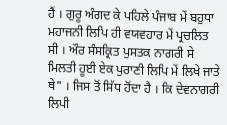ਹੈਂ । ਗੁਰੂ ਅੰਗਦ ਕੇ ਪਹਿਲੇ ਪੰਜਾਬ ਮੇਂ ਬਹੁਧਾ ਮਹਾਜਨੀ ਲਿਪਿ ਹੀ ਵਯਵਹਾਰ ਮੇਂ ਪ੍ਰਚਲਿਤ ਸੀ । ਔਰ ਸੰਸਕ੍ਰਿਤ ਪੁਸਤਕ ਨਾਗਰੀ ਸੇ ਮਿਲਤੀ ਹੂਈ ਏਕ ਪੁਰਾਣੀ ਲਿਪਿ ਮੇਂ ਲਿਖੇ ਜਾਤੇ ਥੇ" । ਜਿਸ ਤੋਂ ਸਿੱਧ ਹੋਂਦਾ ਹੈ । ਕਿ ਦੇਵਨਾਗਰੀ ਲਿਪੀ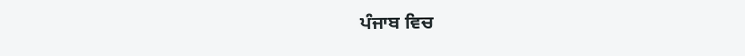ਪੰਜਾਬ ਵਿਚ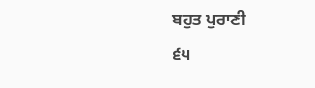ਬਹੁਤ ਪੁਰਾਣੀ
੬੫